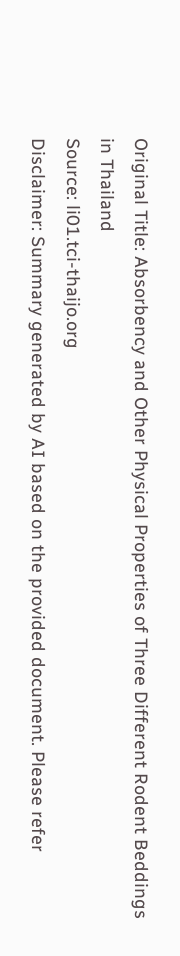Original Title: Absorbency and Other Physical Properties of Three Different Rodent Beddings in Thailand
Source: li01.tci-thaijo.org
Disclaimer: Summary generated by AI based on the provided document. Please refer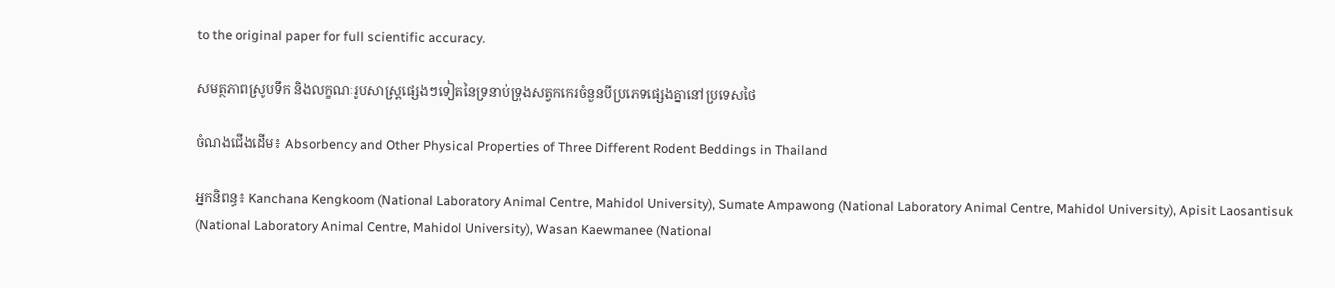to the original paper for full scientific accuracy.

សមត្ថភាពស្រូបទឹក និងលក្ខណៈរូបសាស្ត្រផ្សេងៗទៀតនៃទ្រនាប់ទ្រុងសត្វកកេរចំនួនបីប្រភេទផ្សេងគ្នានៅប្រទេសថៃ

ចំណងជើងដើម៖ Absorbency and Other Physical Properties of Three Different Rodent Beddings in Thailand

អ្នកនិពន្ធ៖ Kanchana Kengkoom (National Laboratory Animal Centre, Mahidol University), Sumate Ampawong (National Laboratory Animal Centre, Mahidol University), Apisit Laosantisuk (National Laboratory Animal Centre, Mahidol University), Wasan Kaewmanee (National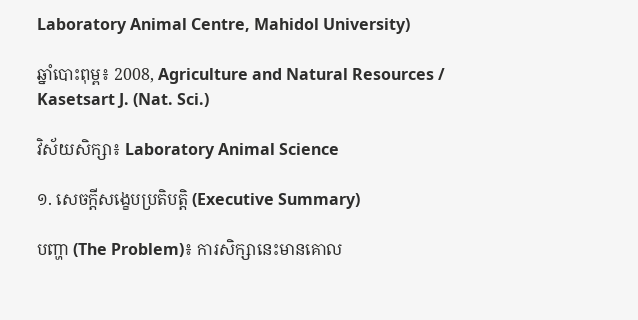Laboratory Animal Centre, Mahidol University)

ឆ្នាំបោះពុម្ព៖ 2008, Agriculture and Natural Resources / Kasetsart J. (Nat. Sci.)

វិស័យសិក្សា៖ Laboratory Animal Science

១. សេចក្តីសង្ខេបប្រតិបត្តិ (Executive Summary)

បញ្ហា (The Problem)៖ ការសិក្សានេះមានគោល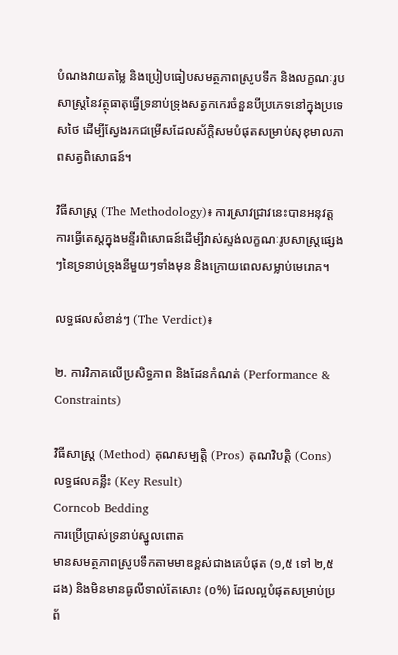បំណងវាយតម្លៃ និងប្រៀបធៀបសមត្ថភាពស្រូបទឹក និងលក្ខណៈរូបសាស្ត្រនៃវត្ថុធាតុធ្វើទ្រនាប់ទ្រុងសត្វកកេរចំនួនបីប្រភេទនៅក្នុងប្រទេសថៃ ដើម្បីស្វែងរកជម្រើសដែលស័ក្តិសមបំផុតសម្រាប់សុខុមាលភាពសត្វពិសោធន៍។

វិធីសាស្ត្រ (The Methodology)៖ ការស្រាវជ្រាវនេះបានអនុវត្តការធ្វើតេស្តក្នុងមន្ទីរពិសោធន៍ដើម្បីវាស់ស្ទង់លក្ខណៈរូបសាស្ត្រផ្សេងៗនៃទ្រនាប់ទ្រុងនីមួយៗទាំងមុន និងក្រោយពេលសម្លាប់មេរោគ។

លទ្ធផលសំខាន់ៗ (The Verdict)៖

២. ការវិភាគលើប្រសិទ្ធភាព និងដែនកំណត់ (Performance & Constraints)

វិធីសាស្ត្រ (Method) គុណសម្បត្តិ (Pros) គុណវិបត្តិ (Cons) លទ្ធផលគន្លឹះ (Key Result)
Corncob Bedding
ការប្រើប្រាស់ទ្រនាប់ស្នូលពោត
មានសមត្ថភាពស្រូបទឹកតាមមាឌខ្ពស់ជាងគេបំផុត (១,៥ ទៅ ២,៥ ដង) និងមិនមានធូលីទាល់តែសោះ (០%) ដែលល្អបំផុតសម្រាប់ប្រព័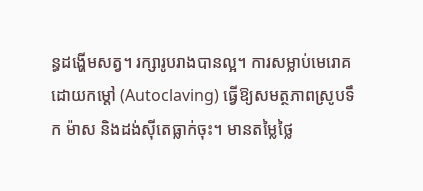ន្ធដង្ហើមសត្វ។ រក្សារូបរាងបានល្អ។ ការសម្លាប់មេរោគដោយកម្ដៅ (Autoclaving) ធ្វើឱ្យសមត្ថភាពស្រូបទឹក ម៉ាស និងដង់ស៊ីតេធ្លាក់ចុះ។ មានតម្លៃថ្លៃ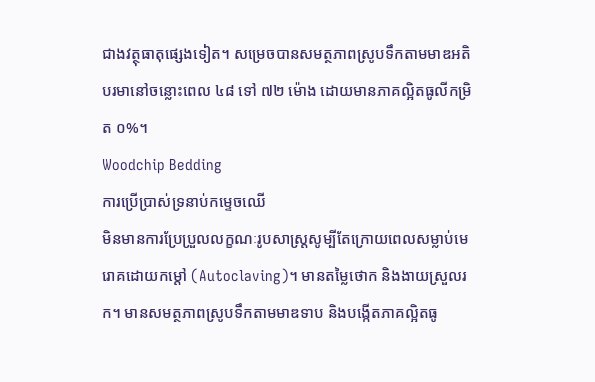ជាងវត្ថុធាតុផ្សេងទៀត។ សម្រេចបានសមត្ថភាពស្រូបទឹកតាមមាឌអតិបរមានៅចន្លោះពេល ៤៨ ទៅ ៧២ ម៉ោង ដោយមានភាគល្អិតធូលីកម្រិត ០%។
Woodchip Bedding
ការប្រើប្រាស់ទ្រនាប់កម្ទេចឈើ
មិនមានការប្រែប្រួលលក្ខណៈរូបសាស្ត្រសូម្បីតែក្រោយពេលសម្លាប់មេរោគដោយកម្ដៅ (Autoclaving)។ មានតម្លៃថោក និងងាយស្រួលរក។ មានសមត្ថភាពស្រូបទឹកតាមមាឌទាប និងបង្កើតភាគល្អិតធូ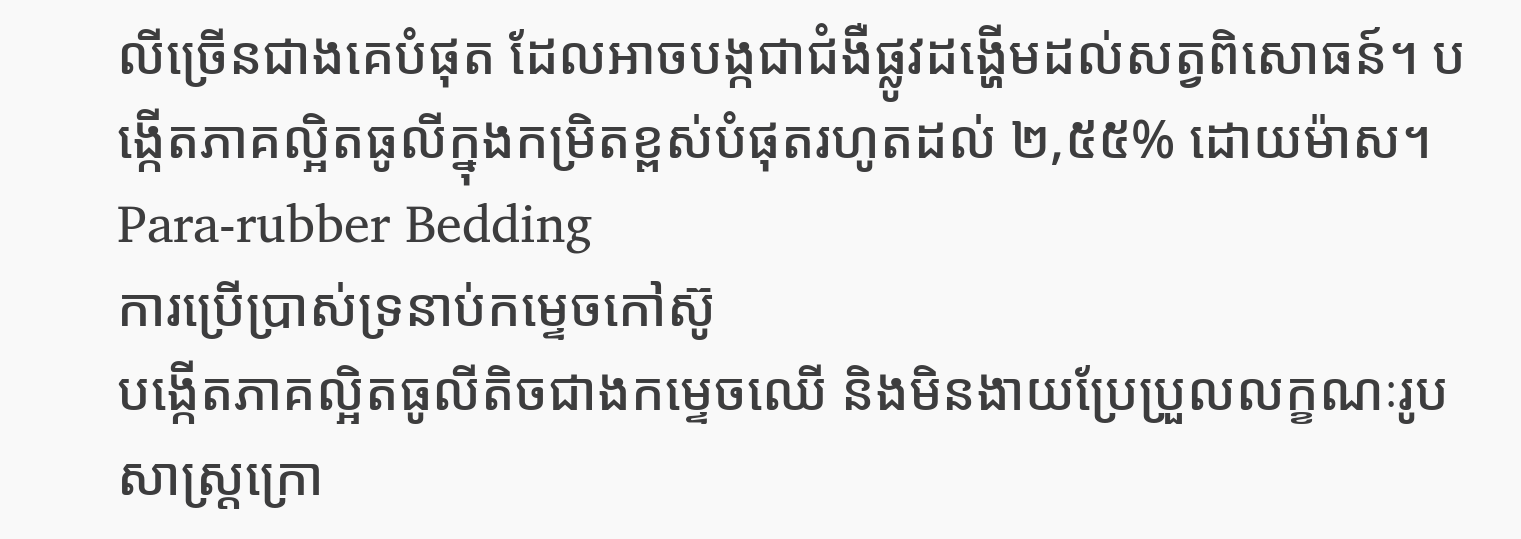លីច្រើនជាងគេបំផុត ដែលអាចបង្កជាជំងឺផ្លូវដង្ហើមដល់សត្វពិសោធន៍។ បង្កើតភាគល្អិតធូលីក្នុងកម្រិតខ្ពស់បំផុតរហូតដល់ ២,៥៥% ដោយម៉ាស។
Para-rubber Bedding
ការប្រើប្រាស់ទ្រនាប់កម្ទេចកៅស៊ូ
បង្កើតភាគល្អិតធូលីតិចជាងកម្ទេចឈើ និងមិនងាយប្រែប្រួលលក្ខណៈរូបសាស្ត្រក្រោ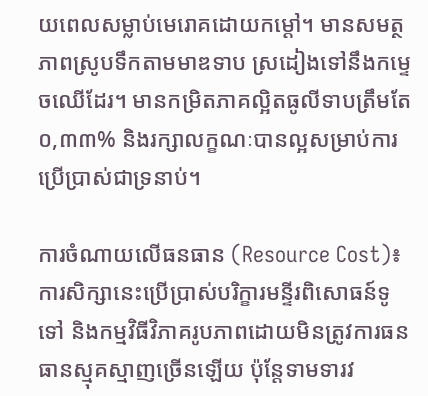យពេលសម្លាប់មេរោគដោយកម្ដៅ។ មានសមត្ថភាពស្រូបទឹកតាមមាឌទាប ស្រដៀងទៅនឹងកម្ទេចឈើដែរ។ មានកម្រិតភាគល្អិតធូលីទាបត្រឹមតែ ០,៣៣% និងរក្សាលក្ខណៈបានល្អសម្រាប់ការប្រើប្រាស់ជាទ្រនាប់។

ការចំណាយលើធនធាន (Resource Cost)៖ ការសិក្សានេះប្រើប្រាស់បរិក្ខារមន្ទីរពិសោធន៍ទូទៅ និងកម្មវិធីវិភាគរូបភាពដោយមិនត្រូវការធនធានស្មុគស្មាញច្រើនឡើយ ប៉ុន្តែទាមទារវ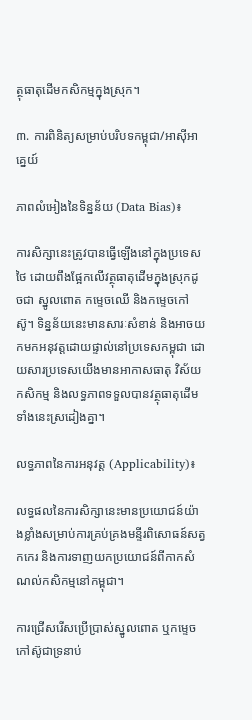ត្ថុធាតុដើមកសិកម្មក្នុងស្រុក។

៣. ការពិនិត្យសម្រាប់បរិបទកម្ពុជា/អាស៊ីអាគ្នេយ៍

ភាពលំអៀងនៃទិន្នន័យ (Data Bias)៖

ការសិក្សានេះត្រូវបានធ្វើឡើងនៅក្នុងប្រទេសថៃ ដោយពឹងផ្អែកលើវត្ថុធាតុដើមក្នុងស្រុកដូចជា ស្នូលពោត កម្ទេចឈើ និងកម្ទេចកៅស៊ូ។ ទិន្នន័យនេះមានសារៈសំខាន់ និងអាចយកមកអនុវត្តដោយផ្ទាល់នៅប្រទេសកម្ពុជា ដោយសារប្រទេសយើងមានអាកាសធាតុ វិស័យកសិកម្ម និងលទ្ធភាពទទួលបានវត្ថុធាតុដើមទាំងនេះស្រដៀងគ្នា។

លទ្ធភាពនៃការអនុវត្ត (Applicability)៖

លទ្ធផលនៃការសិក្សានេះមានប្រយោជន៍យ៉ាងខ្លាំងសម្រាប់ការគ្រប់គ្រងមន្ទីរពិសោធន៍សត្វកកេរ និងការទាញយកប្រយោជន៍ពីកាកសំណល់កសិកម្មនៅកម្ពុជា។

ការជ្រើសរើសប្រើប្រាស់ស្នូលពោត ឬកម្ទេចកៅស៊ូជាទ្រនាប់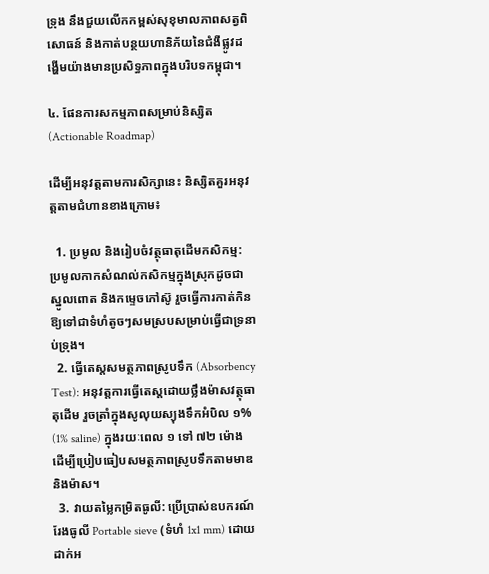ទ្រុង នឹងជួយលើកកម្ពស់សុខុមាលភាពសត្វពិសោធន៍ និងកាត់បន្ថយហានិភ័យនៃជំងឺផ្លូវដង្ហើមយ៉ាងមានប្រសិទ្ធភាពក្នុងបរិបទកម្ពុជា។

៤. ផែនការសកម្មភាពសម្រាប់និស្សិត (Actionable Roadmap)

ដើម្បីអនុវត្តតាមការសិក្សានេះ និស្សិតគួរអនុវត្តតាមជំហានខាងក្រោម៖

  1. ប្រមូល និងរៀបចំវត្ថុធាតុដើមកសិកម្ម: ប្រមូលកាកសំណល់កសិកម្មក្នុងស្រុកដូចជា ស្នូលពោត និងកម្ទេចកៅស៊ូ រួចធ្វើការកាត់កិនឱ្យទៅជាទំហំតូចៗសមស្របសម្រាប់ធ្វើជាទ្រនាប់ទ្រុង។
  2. ធ្វើតេស្តសមត្ថភាពស្រូបទឹក (Absorbency Test): អនុវត្តការធ្វើតេស្តដោយថ្លឹងម៉ាសវត្ថុធាតុដើម រួចត្រាំក្នុងសូលុយស្យុងទឹកអំបិល ១% (1% saline) ក្នុងរយៈពេល ១ ទៅ ៧២ ម៉ោង ដើម្បីប្រៀបធៀបសមត្ថភាពស្រូបទឹកតាមមាឌ និងម៉ាស។
  3. វាយតម្លៃកម្រិតធូលី: ប្រើប្រាស់ឧបករណ៍រែងធូលី Portable sieve (ទំហំ 1x1 mm) ដោយដាក់អ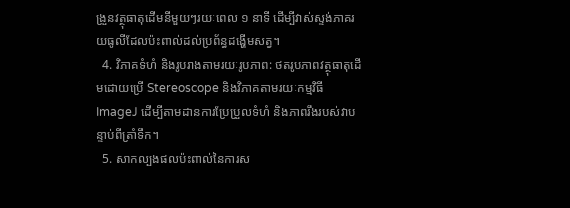ង្រួនវត្ថុធាតុដើមនីមួយៗរយៈពេល ១ នាទី ដើម្បីវាស់ស្ទង់ភាគរយធូលីដែលប៉ះពាល់ដល់ប្រព័ន្ធដង្ហើមសត្វ។
  4. វិភាគទំហំ និងរូបរាងតាមរយៈរូបភាព: ថតរូបភាពវត្ថុធាតុដើមដោយប្រើ Stereoscope និងវិភាគតាមរយៈកម្មវិធី ImageJ ដើម្បីតាមដានការប្រែប្រួលទំហំ និងភាពរឹងរបស់វាបន្ទាប់ពីត្រាំទឹក។
  5. សាកល្បងផលប៉ះពាល់នៃការស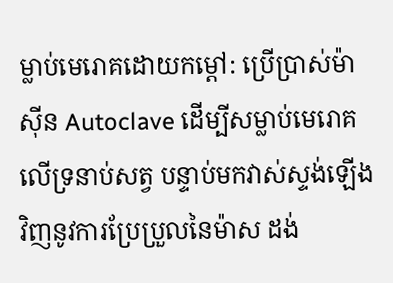ម្លាប់មេរោគដោយកម្ដៅ: ប្រើប្រាស់ម៉ាស៊ីន Autoclave ដើម្បីសម្លាប់មេរោគលើទ្រនាប់សត្វ បន្ទាប់មកវាស់ស្ទង់ឡើងវិញនូវការប្រែប្រួលនៃម៉ាស ដង់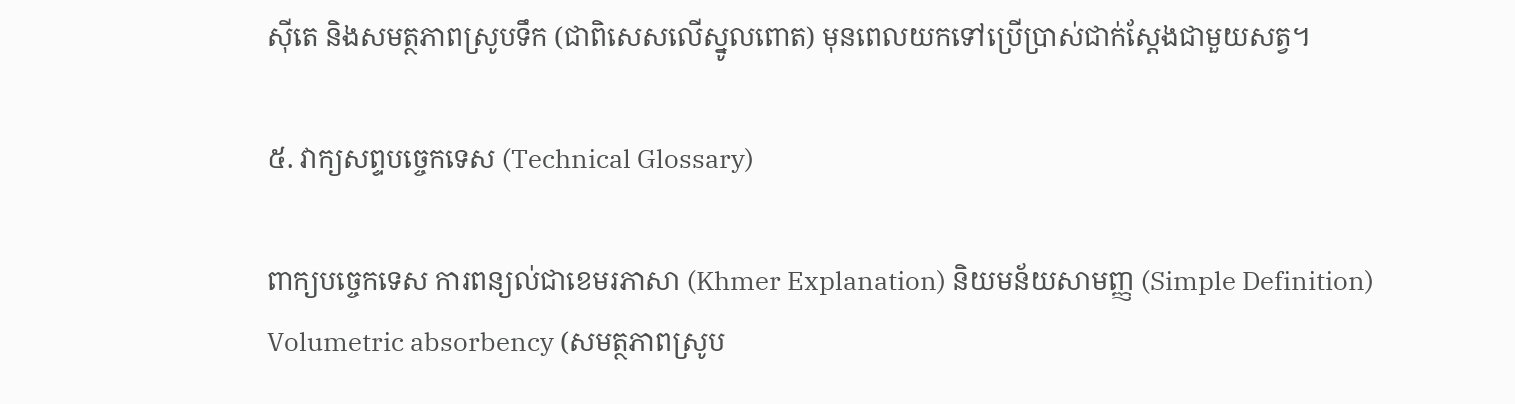ស៊ីតេ និងសមត្ថភាពស្រូបទឹក (ជាពិសេសលើស្នូលពោត) មុនពេលយកទៅប្រើប្រាស់ជាក់ស្តែងជាមួយសត្វ។

៥. វាក្យសព្ទបច្ចេកទេស (Technical Glossary)

ពាក្យបច្ចេកទេស ការពន្យល់ជាខេមរភាសា (Khmer Explanation) និយមន័យសាមញ្ញ (Simple Definition)
Volumetric absorbency (សមត្ថភាពស្រូប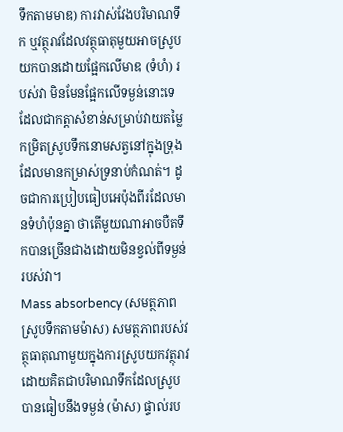ទឹកតាមមាឌ) ការវាស់វែងបរិមាណទឹក ឬវត្ថុរាវដែលវត្ថុធាតុមួយអាចស្រូបយកបានដោយផ្អែកលើមាឌ (ទំហំ) របស់វា មិនមែនផ្អែកលើទម្ងន់នោះទេ ដែលជាកត្តាសំខាន់សម្រាប់វាយតម្លៃកម្រិតស្រូបទឹកនោមសត្វនៅក្នុងទ្រុងដែលមានកម្រាស់ទ្រនាប់កំណត់។ ដូចជាការប្រៀបធៀបអេប៉ុងពីរដែលមានទំហំប៉ុនគ្នា ថាតើមួយណាអាចបឺតទឹកបានច្រើនជាងដោយមិនខ្វល់ពីទម្ងន់របស់វា។
Mass absorbency (សមត្ថភាពស្រូបទឹកតាមម៉ាស) សមត្ថភាពរបស់វត្ថុធាតុណាមួយក្នុងការស្រូបយកវត្ថុរាវ ដោយគិតជាបរិមាណទឹកដែលស្រូបបានធៀបនឹងទម្ងន់ (ម៉ាស) ផ្ទាល់រប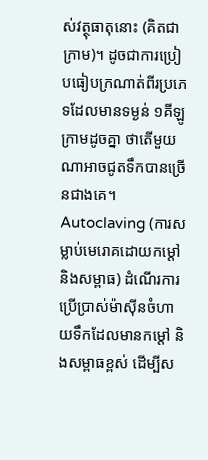ស់វត្ថុធាតុនោះ (គិតជាក្រាម)។ ដូចជាការប្រៀបធៀបក្រណាត់ពីរប្រភេទដែលមានទម្ងន់ ១គីឡូក្រាមដូចគ្នា ថាតើមួយណាអាចជូតទឹកបានច្រើនជាងគេ។
Autoclaving (ការសម្លាប់មេរោគដោយកម្ដៅ និងសម្ពាធ) ដំណើរការប្រើប្រាស់ម៉ាស៊ីនចំហាយទឹកដែលមានកម្ដៅ និងសម្ពាធខ្ពស់ ដើម្បីស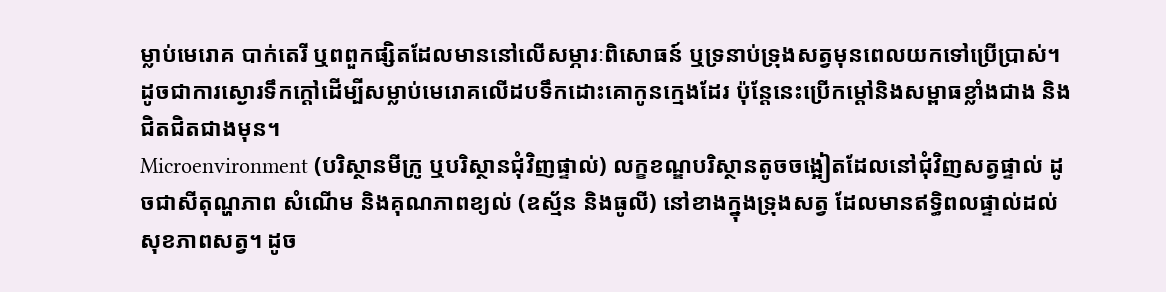ម្លាប់មេរោគ បាក់តេរី ឬពពួកផ្សិតដែលមាននៅលើសម្ភារៈពិសោធន៍ ឬទ្រនាប់ទ្រុងសត្វមុនពេលយកទៅប្រើប្រាស់។ ដូចជាការស្ងោរទឹកក្ដៅដើម្បីសម្លាប់មេរោគលើដបទឹកដោះគោកូនក្មេងដែរ ប៉ុន្តែនេះប្រើកម្ដៅនិងសម្ពាធខ្លាំងជាង និងជិតជិតជាងមុន។
Microenvironment (បរិស្ថានមីក្រូ ឬបរិស្ថានជុំវិញផ្ទាល់) លក្ខខណ្ឌបរិស្ថានតូចចង្អៀតដែលនៅជុំវិញសត្វផ្ទាល់ ដូចជាសីតុណ្ហភាព សំណើម និងគុណភាពខ្យល់ (ឧស្ម័ន និងធូលី) នៅខាងក្នុងទ្រុងសត្វ ដែលមានឥទ្ធិពលផ្ទាល់ដល់សុខភាពសត្វ។ ដូច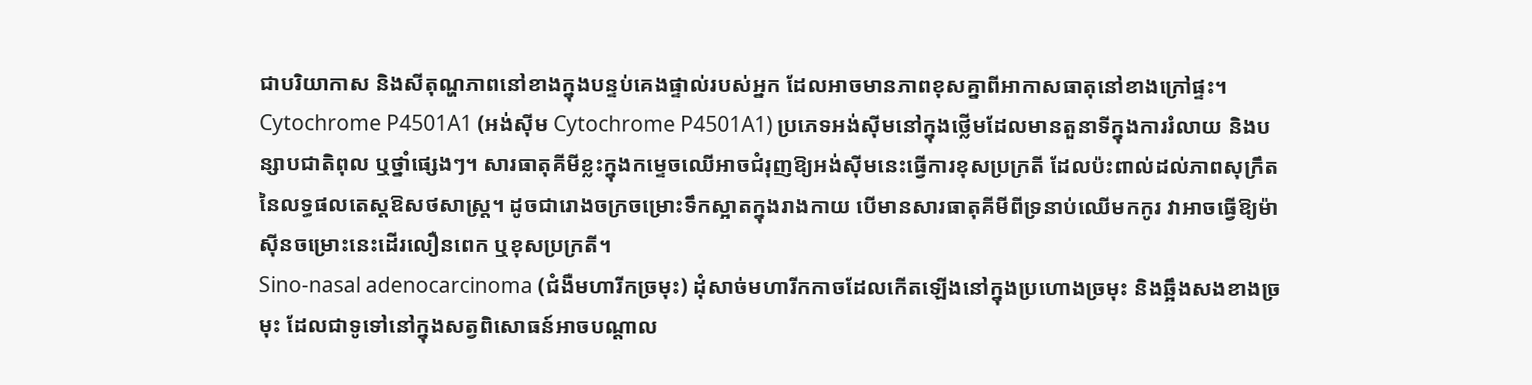ជាបរិយាកាស និងសីតុណ្ហភាពនៅខាងក្នុងបន្ទប់គេងផ្ទាល់របស់អ្នក ដែលអាចមានភាពខុសគ្នាពីអាកាសធាតុនៅខាងក្រៅផ្ទះ។
Cytochrome P4501A1 (អង់ស៊ីម Cytochrome P4501A1) ប្រភេទអង់ស៊ីមនៅក្នុងថ្លើមដែលមានតួនាទីក្នុងការរំលាយ និងបន្សាបជាតិពុល ឬថ្នាំផ្សេងៗ។ សារធាតុគីមីខ្លះក្នុងកម្ទេចឈើអាចជំរុញឱ្យអង់ស៊ីមនេះធ្វើការខុសប្រក្រតី ដែលប៉ះពាល់ដល់ភាពសុក្រឹតនៃលទ្ធផលតេស្តឱសថសាស្ត្រ។ ដូចជារោងចក្រចម្រោះទឹកស្អាតក្នុងរាងកាយ បើមានសារធាតុគីមីពីទ្រនាប់ឈើមកកូរ វាអាចធ្វើឱ្យម៉ាស៊ីនចម្រោះនេះដើរលឿនពេក ឬខុសប្រក្រតី។
Sino-nasal adenocarcinoma (ជំងឺមហារីកច្រមុះ) ដុំសាច់មហារីកកាចដែលកើតឡើងនៅក្នុងប្រហោងច្រមុះ និងឆ្អឹងសងខាងច្រមុះ ដែលជាទូទៅនៅក្នុងសត្វពិសោធន៍អាចបណ្ដាល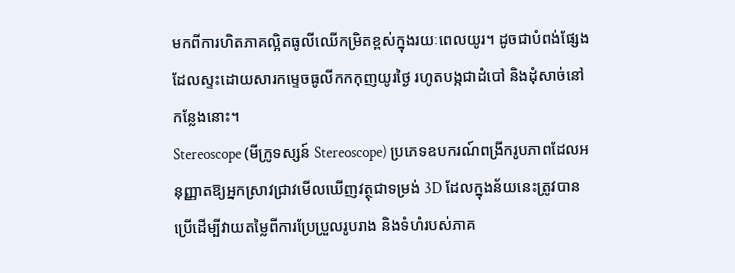មកពីការហិតភាគល្អិតធូលីឈើកម្រិតខ្ពស់ក្នុងរយៈពេលយូរ។ ដូចជាបំពង់ផ្សែងដែលស្ទះដោយសារកម្ទេចធូលីកកកុញយូរថ្ងៃ រហូតបង្កជាដំបៅ និងដុំសាច់នៅកន្លែងនោះ។
Stereoscope (មីក្រូទស្សន៍ Stereoscope) ប្រភេទឧបករណ៍ពង្រីករូបភាពដែលអនុញ្ញាតឱ្យអ្នកស្រាវជ្រាវមើលឃើញវត្ថុជាទម្រង់ 3D ដែលក្នុងន័យនេះត្រូវបានប្រើដើម្បីវាយតម្លៃពីការប្រែប្រួលរូបរាង និងទំហំរបស់ភាគ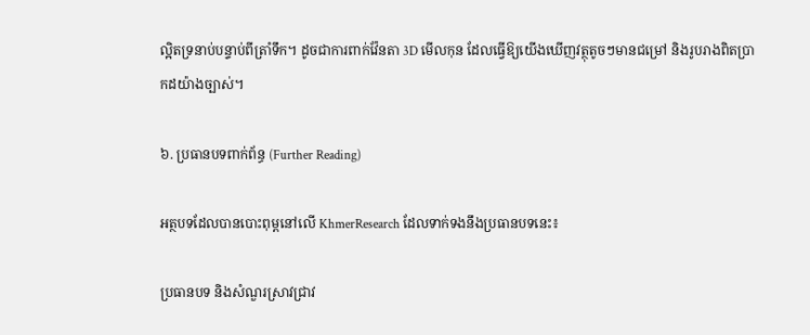ល្អិតទ្រនាប់បន្ទាប់ពីត្រាំទឹក។ ដូចជាការពាក់វ៉ែនតា 3D មើលកុន ដែលធ្វើឱ្យយើងឃើញវត្ថុតូចៗមានជម្រៅ និងរូបរាងពិតប្រាកដយ៉ាងច្បាស់។

៦. ប្រធានបទពាក់ព័ន្ធ (Further Reading)

អត្ថបទដែលបានបោះពុម្ពនៅលើ KhmerResearch ដែលទាក់ទងនឹងប្រធានបទនេះ៖

ប្រធានបទ និងសំណួរស្រាវជ្រាវ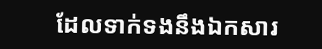ដែលទាក់ទងនឹងឯកសារ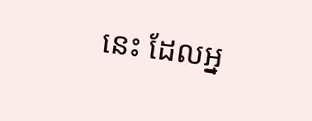នេះ ដែលអ្ន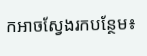កអាចស្វែងរកបន្ថែម៖